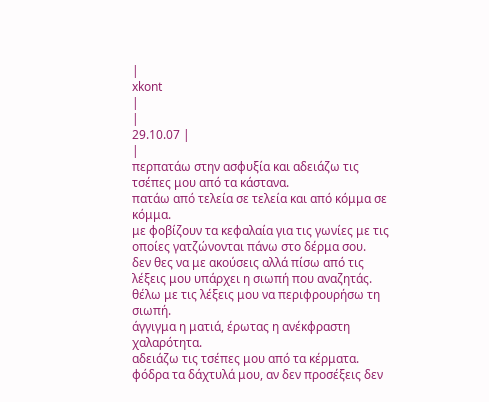|
xkont
|
|
29.10.07 |
|
περπατάω στην ασφυξία και αδειάζω τις τσέπες μου από τα κάστανα.
πατάω από τελεία σε τελεία και από κόμμα σε κόμμα.
με φοβίζουν τα κεφαλαία για τις γωνίες με τις οποίες γατζώνονται πάνω στο δέρμα σου.
δεν θες να με ακούσεις αλλά πίσω από τις λέξεις μου υπάρχει η σιωπή που αναζητάς. θέλω με τις λέξεις μου να περιφρουρήσω τη σιωπή.
άγγιγμα η ματιά, έρωτας η ανέκφραστη χαλαρότητα.
αδειάζω τις τσέπες μου από τα κέρματα.
φόδρα τα δάχτυλά μου, αν δεν προσέξεις δεν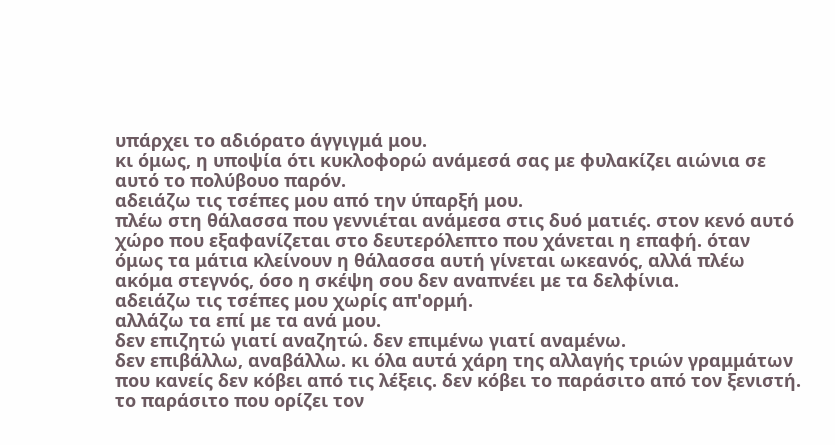υπάρχει το αδιόρατο άγγιγμά μου.
κι όμως, η υποψία ότι κυκλοφορώ ανάμεσά σας με φυλακίζει αιώνια σε αυτό το πολύβουο παρόν.
αδειάζω τις τσέπες μου από την ύπαρξή μου.
πλέω στη θάλασσα που γεννιέται ανάμεσα στις δυό ματιές. στον κενό αυτό χώρο που εξαφανίζεται στο δευτερόλεπτο που χάνεται η επαφή. όταν όμως τα μάτια κλείνουν η θάλασσα αυτή γίνεται ωκεανός, αλλά πλέω ακόμα στεγνός, όσο η σκέψη σου δεν αναπνέει με τα δελφίνια.
αδειάζω τις τσέπες μου χωρίς απ'ορμή.
αλλάζω τα επί με τα ανά μου.
δεν επιζητώ γιατί αναζητώ. δεν επιμένω γιατί αναμένω.
δεν επιβάλλω, αναβάλλω. κι όλα αυτά χάρη της αλλαγής τριών γραμμάτων που κανείς δεν κόβει από τις λέξεις. δεν κόβει το παράσιτο από τον ξενιστή. το παράσιτο που ορίζει τον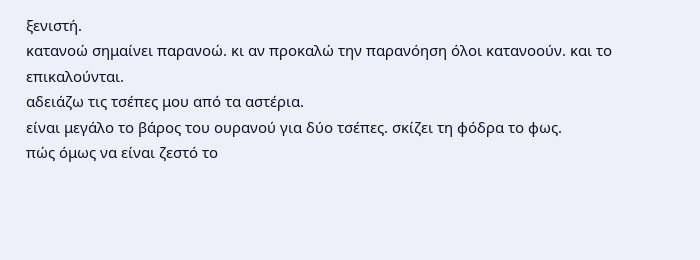ξενιστή.
κατανοώ σημαίνει παρανοώ. κι αν προκαλώ την παρανόηση όλοι κατανοούν. και το επικαλούνται.
αδειάζω τις τσέπες μου από τα αστέρια.
είναι μεγάλο το βάρος του ουρανού για δύο τσέπες. σκίζει τη φόδρα το φως.
πώς όμως να είναι ζεστό το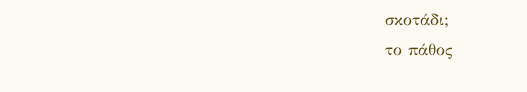σκοτάδι;
το πάθος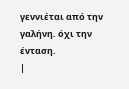γεννιέται από την γαλήνη. όχι την ένταση.
|